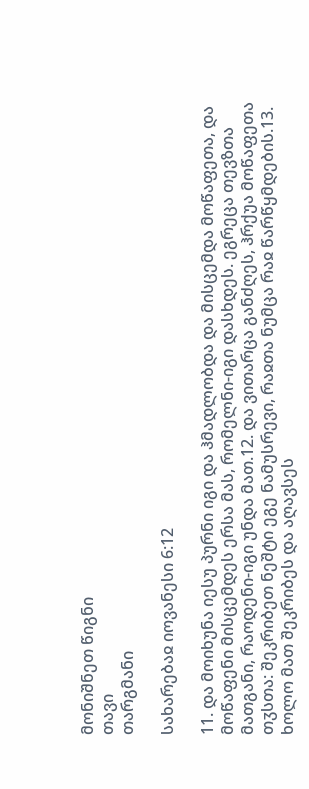მონიშნეთ წიგნი
თავი
თარგმანი

სახარებაჲ იოვანესი 6:12

11. და მოიხუნა იესუ პურნი იგი და ჰმადლობდა და მისცემდა მოწაფეთა, და მოწაფენი მისცემდეს ერსა მას, რომელნი-იგი დასხდეს. ეგრეცა თევზთა მათგანი, რაოდენი-იგი უნდა მათ.12. და ვითარცა განძღეს, ჰრქუა მოწაფეთა თჳსთა: შეკრიბეთ ნეშტი ეგე ნამუსრევი, რაჲთა ნუმცა რაჲ წარწყმდების.13. ხოლო მათ შეკრიბეს და აღავსეს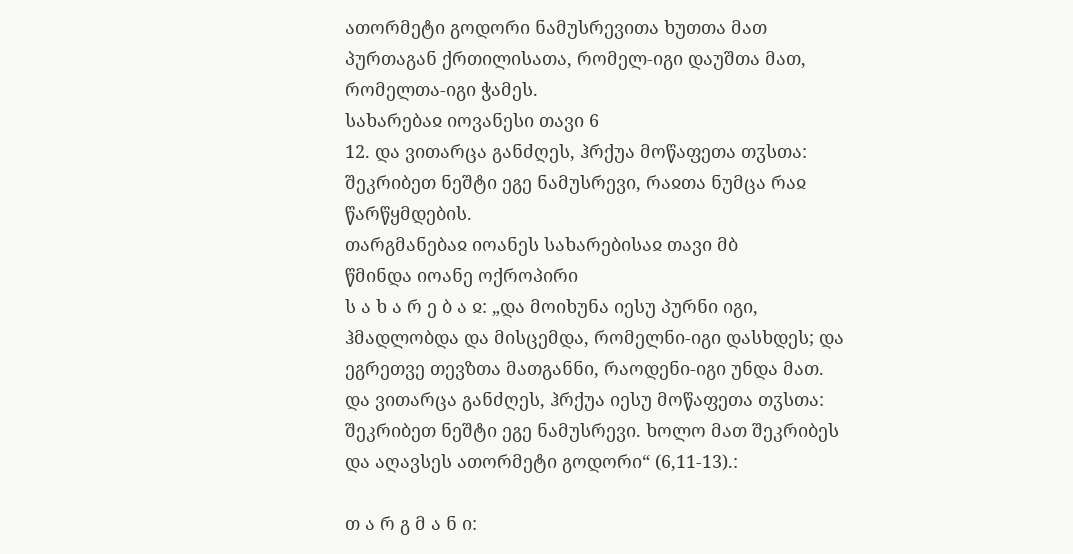ათორმეტი გოდორი ნამუსრევითა ხუთთა მათ პურთაგან ქრთილისათა, რომელ-იგი დაუშთა მათ, რომელთა-იგი ჭამეს.
სახარებაჲ იოვანესი თავი 6
12. და ვითარცა განძღეს, ჰრქუა მოწაფეთა თჳსთა: შეკრიბეთ ნეშტი ეგე ნამუსრევი, რაჲთა ნუმცა რაჲ წარწყმდების.
თარგმანებაჲ იოანეს სახარებისაჲ თავი მბ
წმინდა იოანე ოქროპირი
ს ა ხ ა რ ე ბ ა ჲ: „და მოიხუნა იესუ პურნი იგი, ჰმადლობდა და მისცემდა, რომელნი-იგი დასხდეს; და ეგრეთვე თევზთა მათგანნი, რაოდენი-იგი უნდა მათ. და ვითარცა განძღეს, ჰრქუა იესუ მოწაფეთა თჳსთა: შეკრიბეთ ნეშტი ეგე ნამუსრევი. ხოლო მათ შეკრიბეს და აღავსეს ათორმეტი გოდორი“ (6,11-13).:

თ ა რ გ მ ა ნ ი: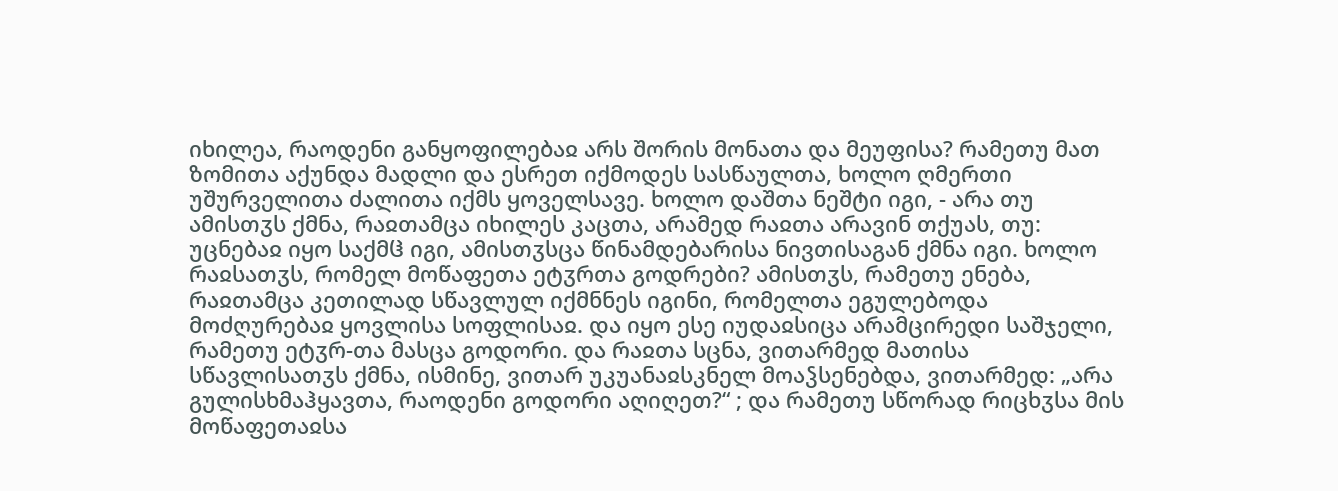იხილეა, რაოდენი განყოფილებაჲ არს შორის მონათა და მეუფისა? რამეთუ მათ ზომითა აქუნდა მადლი და ესრეთ იქმოდეს სასწაულთა, ხოლო ღმერთი უშურველითა ძალითა იქმს ყოველსავე. ხოლო დაშთა ნეშტი იგი, - არა თუ ამისთჳს ქმნა, რაჲთამცა იხილეს კაცთა, არამედ რაჲთა არავინ თქუას, თუ: უცნებაჲ იყო საქმჱ იგი, ამისთჳსცა წინამდებარისა ნივთისაგან ქმნა იგი. ხოლო რაჲსათჳს, რომელ მოწაფეთა ეტჳრთა გოდრები? ამისთჳს, რამეთუ ენება, რაჲთამცა კეთილად სწავლულ იქმნნეს იგინი, რომელთა ეგულებოდა მოძღურებაჲ ყოვლისა სოფლისაჲ. და იყო ესე იუდაჲსიცა არამცირედი საშჯელი, რამეთუ ეტჳრ-თა მასცა გოდორი. და რაჲთა სცნა, ვითარმედ მათისა სწავლისათჳს ქმნა, ისმინე, ვითარ უკუანაჲსკნელ მოაჴსენებდა, ვითარმედ: „არა გულისხმაჰყავთა, რაოდენი გოდორი აღიღეთ?“ ; და რამეთუ სწორად რიცხჳსა მის მოწაფეთაჲსა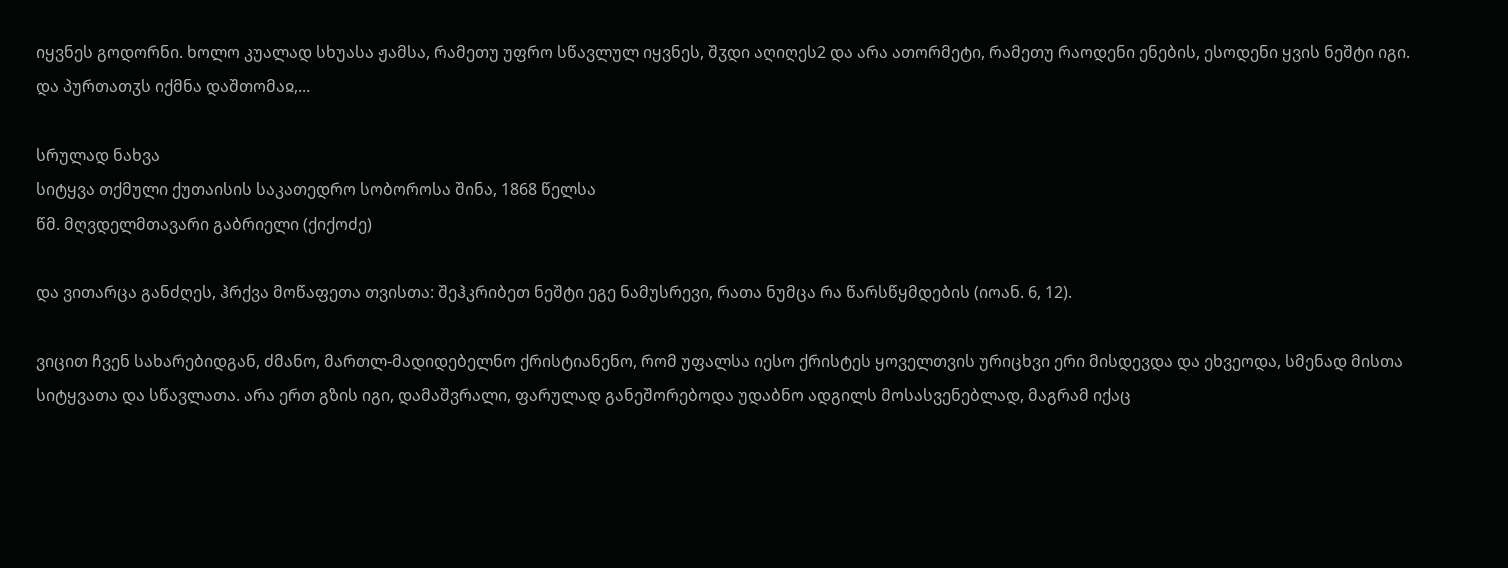იყვნეს გოდორნი. ხოლო კუალად სხუასა ჟამსა, რამეთუ უფრო სწავლულ იყვნეს, შჳდი აღიღეს2 და არა ათორმეტი, რამეთუ რაოდენი ენების, ესოდენი ყვის ნეშტი იგი. და პურთათჳს იქმნა დაშთომაჲ,...

სრულად ნახვა
სიტყვა თქმული ქუთაისის საკათედრო სობოროსა შინა, 1868 წელსა
წმ. მღვდელმთავარი გაბრიელი (ქიქოძე)

და ვითარცა განძღეს, ჰრქვა მოწაფეთა თვისთა: შეჰკრიბეთ ნეშტი ეგე ნამუსრევი, რათა ნუმცა რა წარსწყმდების (იოან. 6, 12).

ვიცით ჩვენ სახარებიდგან, ძმანო, მართლ-მადიდებელნო ქრისტიანენო, რომ უფალსა იესო ქრისტეს ყოველთვის ურიცხვი ერი მისდევდა და ეხვეოდა, სმენად მისთა სიტყვათა და სწავლათა. არა ერთ გზის იგი, დამაშვრალი, ფარულად განეშორებოდა უდაბნო ადგილს მოსასვენებლად, მაგრამ იქაც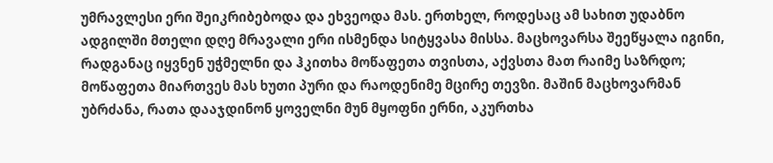უმრავლესი ერი შეიკრიბებოდა და ეხვეოდა მას. ერთხელ, როდესაც ამ სახით უდაბნო ადგილში მთელი დღე მრავალი ერი ისმენდა სიტყვასა მისსა. მაცხოვარსა შეეწყალა იგინი, რადგანაც იყვნენ უჭმელნი და ჰკითხა მოწაფეთა თვისთა, აქვსთა მათ რაიმე საზრდო; მოწაფეთა მიართვეს მას ხუთი პური და რაოდენიმე მცირე თევზი. მაშინ მაცხოვარმან უბრძანა, რათა დააჯდინონ ყოველნი მუნ მყოფნი ერნი, აკურთხა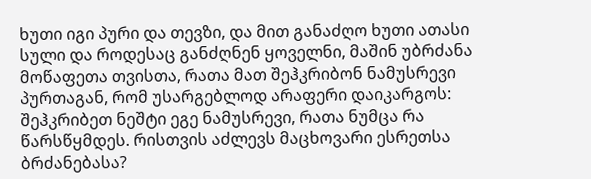ხუთი იგი პური და თევზი, და მით განაძღო ხუთი ათასი სული და როდესაც განძღნენ ყოველნი, მაშინ უბრძანა მოწაფეთა თვისთა, რათა მათ შეჰკრიბონ ნამუსრევი პურთაგან, რომ უსარგებლოდ არაფერი დაიკარგოს: შეჰკრიბეთ ნეშტი ეგე ნამუსრევი, რათა ნუმცა რა წარსწყმდეს. რისთვის აძლევს მაცხოვარი ესრეთსა ბრძანებასა?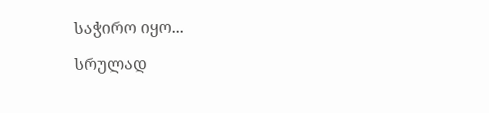საჭირო იყო...

სრულად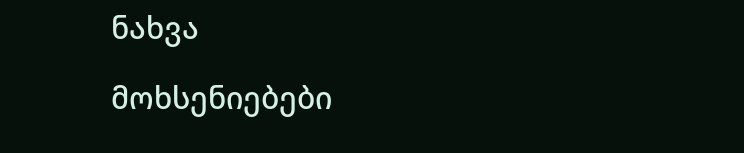ნახვა

მოხსენიებები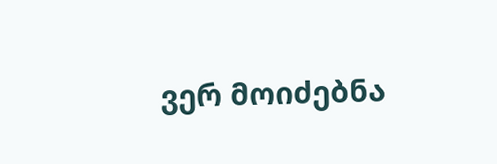ვერ მოიძებნა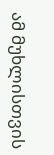ამ მუხლისთვის